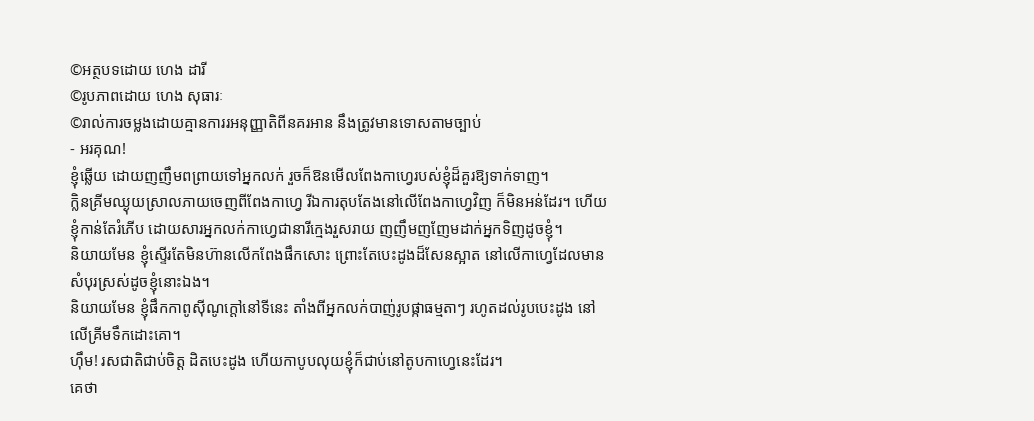©អត្ថបទដោយ ហេង ដារី
©រូបភាពដោយ ហេង សុធារៈ
©រាល់ការចម្លងដោយគ្មានការរអនុញ្ញាតិពីនគរអាន នឹងត្រូវមានទោសតាមច្បាប់
- អរគុណ!
ខ្ញុំឆ្លើយ ដោយញញឹមពព្រាយទៅអ្នកលក់ រួចក៏ឱនមើលពែងកាហ្វេរបស់ខ្ញុំដ៏គួរឱ្យទាក់ទាញ។
ក្លិនគ្រីមឈ្ងុយស្រាលភាយចេញពីពែងកាហ្វេ រីឯការតុបតែងនៅលើពែងកាហ្វេវិញ ក៏មិនអន់ដែរ។ ហើយខ្ញុំកាន់តែរំភើប ដោយសារអ្នកលក់កាហ្វេជានារីក្មេងរួសរាយ ញញឹមញញែមដាក់អ្នកទិញដូចខ្ញុំ។
និយាយមែន ខ្ញុំស្ទើរតែមិនហ៊ានលើកពែងផឹកសោះ ព្រោះតែបេះដូងដ៏សែនស្អាត នៅលើកាហ្វេដែលមានសំបុរស្រស់ដូចខ្ញុំនោះឯង។
និយាយមែន ខ្ញុំផឹកកាពូស៊ីណូក្តៅនៅទីនេះ តាំងពីអ្នកលក់បាញ់រូបផ្កាធម្មតាៗ រហូតដល់រូបបេះដូង នៅលើគ្រីមទឹកដោះគោ។
ហ៊ឹម! រសជាតិជាប់ចិត្ត ដិតបេះដូង ហើយកាបូបលុយខ្ញុំក៏ជាប់នៅតូបកាហ្វេនេះដែរ។
គេថា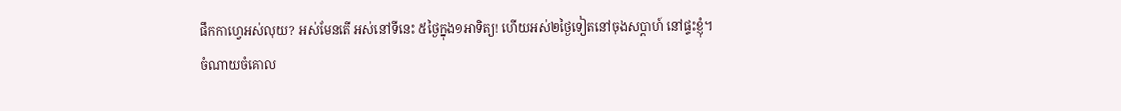ផឹកកាហ្វេអស់លុយ? អស់មែនតើ អស់នៅទីនេះ ៥ថ្ងៃក្នុង១អាទិត្យ! ហើយអស់២ថ្ងៃទៀតនៅចុងសប្តាហ៍ នៅផ្ទះខ្ញុំ។
ចំណាយចំគោល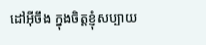ដៅអ៊ីចឹង ក្នុងចិត្តខ្ញុំសប្បាយ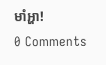មាំអ្ហា!
0 Comments